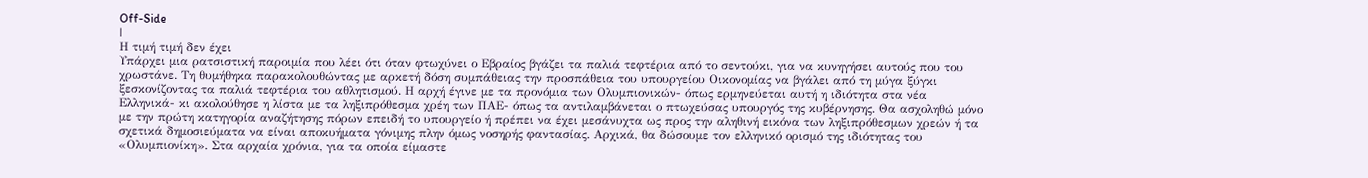Off-Side
|
Η τιμή τιμή δεν έχει
Υπάρχει μια ρατσιστική παροιμία που λέει ότι όταν φτωχύνει ο Εβραίος βγάζει τα παλιά τεφτέρια από το σεντούκι, για να κυνηγήσει αυτούς που του χρωστάνε. Τη θυμήθηκα παρακολουθώντας με αρκετή δόση συμπάθειας την προσπάθεια του υπουργείου Οικονομίας να βγάλει από τη μύγα ξύγκι ξεσκονίζοντας τα παλιά τεφτέρια του αθλητισμού. Η αρχή έγινε με τα προνόμια των Ολυμπιονικών- όπως ερμηνεύεται αυτή η ιδιότητα στα νέα Ελληνικά- κι ακολούθησε η λίστα με τα ληξιπρόθεσμα χρέη των ΠΑΕ- όπως τα αντιλαμβάνεται ο πτωχεύσας υπουργός της κυβέρνησης. Θα ασχοληθώ μόνο με την πρώτη κατηγορία αναζήτησης πόρων επειδή το υπουργείο ή πρέπει να έχει μεσάνυχτα ως προς την αληθινή εικόνα των ληξιπρόθεσμων χρεών ή τα σχετικά δημοσιεύματα να είναι αποκυήματα γόνιμης πλην όμως νοσηρής φαντασίας. Αρχικά, θα δώσουμε τον ελληνικό ορισμό της ιδιότητας του «Ολυμπιονίκη». Στα αρχαία χρόνια, για τα οποία είμαστε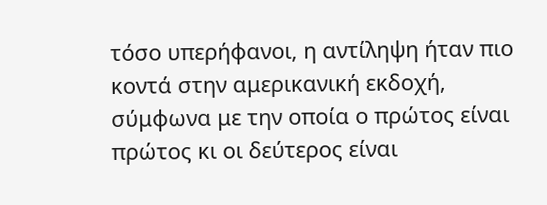τόσο υπερήφανοι, η αντίληψη ήταν πιο κοντά στην αμερικανική εκδοχή, σύμφωνα με την οποία ο πρώτος είναι πρώτος κι οι δεύτερος είναι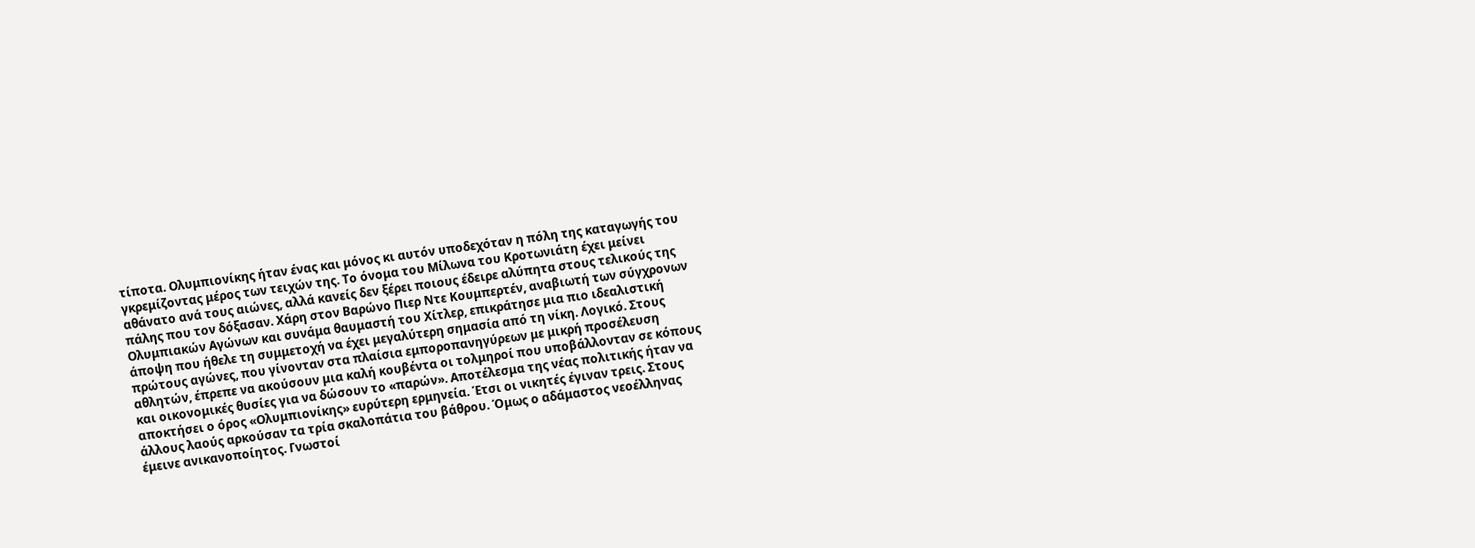τίποτα. Ολυμπιονίκης ήταν ένας και μόνος κι αυτόν υποδεχόταν η πόλη της καταγωγής του γκρεμίζοντας μέρος των τειχών της. Το όνομα του Μίλωνα του Κροτωνιάτη έχει μείνει αθάνατο ανά τους αιώνες, αλλά κανείς δεν ξέρει ποιους έδειρε αλύπητα στους τελικούς της πάλης που τον δόξασαν. Χάρη στον Βαρώνο Πιερ Ντε Κουμπερτέν, αναβιωτή των σύγχρονων Ολυμπιακών Αγώνων και συνάμα θαυμαστή του Χίτλερ, επικράτησε μια πιο ιδεαλιστική άποψη που ήθελε τη συμμετοχή να έχει μεγαλύτερη σημασία από τη νίκη. Λογικό. Στους πρώτους αγώνες, που γίνονταν στα πλαίσια εμποροπανηγύρεων με μικρή προσέλευση αθλητών, έπρεπε να ακούσουν μια καλή κουβέντα οι τολμηροί που υποβάλλονταν σε κόπους και οικονομικές θυσίες για να δώσουν το «παρών». Αποτέλεσμα της νέας πολιτικής ήταν να αποκτήσει ο όρος «Ολυμπιονίκης» ευρύτερη ερμηνεία. Έτσι οι νικητές έγιναν τρεις. Στους άλλους λαούς αρκούσαν τα τρία σκαλοπάτια του βάθρου. Όμως ο αδάμαστος νεοέλληνας έμεινε ανικανοποίητος. Γνωστοί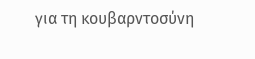για τη κουβαρντοσύνη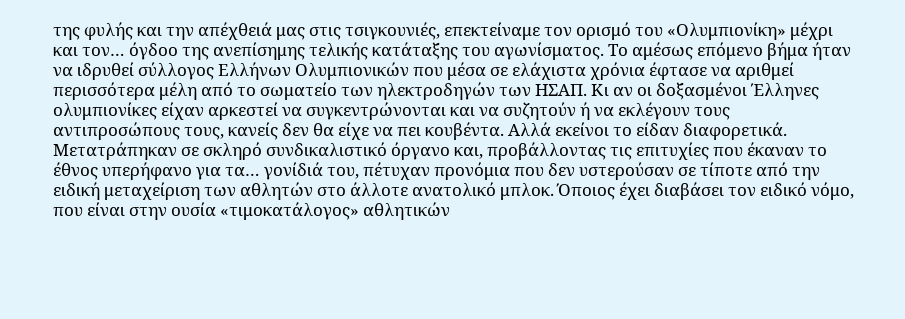της φυλής και την απέχθειά μας στις τσιγκουνιές, επεκτείναμε τον ορισμό του «Ολυμπιονίκη» μέχρι και τον… όγδοο της ανεπίσημης τελικής κατάταξης του αγωνίσματος. Το αμέσως επόμενο βήμα ήταν να ιδρυθεί σύλλογος Ελλήνων Ολυμπιονικών που μέσα σε ελάχιστα χρόνια έφτασε να αριθμεί περισσότερα μέλη από το σωματείο των ηλεκτροδηγών των ΗΣΑΠ. Κι αν οι δοξασμένοι Έλληνες ολυμπιονίκες είχαν αρκεστεί να συγκεντρώνονται και να συζητούν ή να εκλέγουν τους αντιπροσώπους τους, κανείς δεν θα είχε να πει κουβέντα. Αλλά εκείνοι το είδαν διαφορετικά. Μετατράπηκαν σε σκληρό συνδικαλιστικό όργανο και, προβάλλοντας τις επιτυχίες που έκαναν το έθνος υπερήφανο για τα… γονίδιά του, πέτυχαν προνόμια που δεν υστερούσαν σε τίποτε από την ειδική μεταχείριση των αθλητών στο άλλοτε ανατολικό μπλοκ. Όποιος έχει διαβάσει τον ειδικό νόμο, που είναι στην ουσία «τιμοκατάλογος» αθλητικών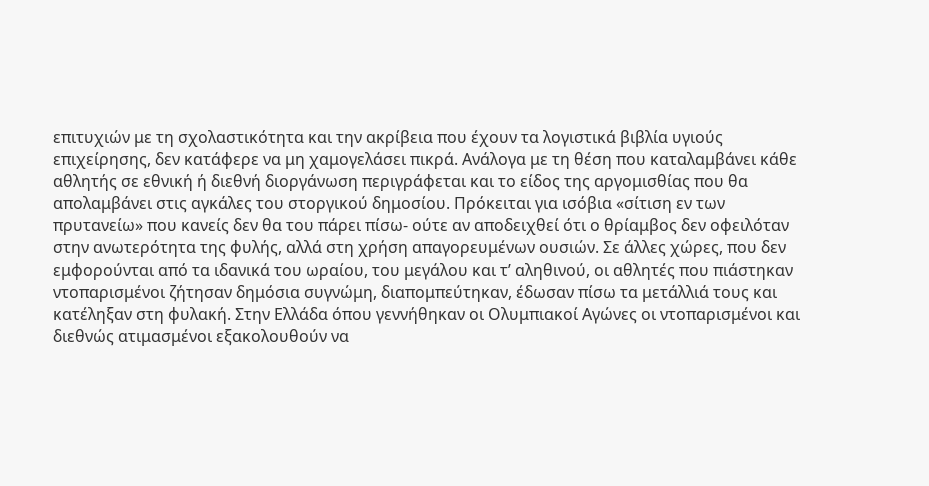επιτυχιών με τη σχολαστικότητα και την ακρίβεια που έχουν τα λογιστικά βιβλία υγιούς επιχείρησης, δεν κατάφερε να μη χαμογελάσει πικρά. Ανάλογα με τη θέση που καταλαμβάνει κάθε αθλητής σε εθνική ή διεθνή διοργάνωση περιγράφεται και το είδος της αργομισθίας που θα απολαμβάνει στις αγκάλες του στοργικού δημοσίου. Πρόκειται για ισόβια «σίτιση εν των πρυτανείω» που κανείς δεν θα του πάρει πίσω- ούτε αν αποδειχθεί ότι ο θρίαμβος δεν οφειλόταν στην ανωτερότητα της φυλής, αλλά στη χρήση απαγορευμένων ουσιών. Σε άλλες χώρες, που δεν εμφορούνται από τα ιδανικά του ωραίου, του μεγάλου και τ’ αληθινού, οι αθλητές που πιάστηκαν ντοπαρισμένοι ζήτησαν δημόσια συγνώμη, διαπομπεύτηκαν, έδωσαν πίσω τα μετάλλιά τους και κατέληξαν στη φυλακή. Στην Ελλάδα όπου γεννήθηκαν οι Ολυμπιακοί Αγώνες οι ντοπαρισμένοι και διεθνώς ατιμασμένοι εξακολουθούν να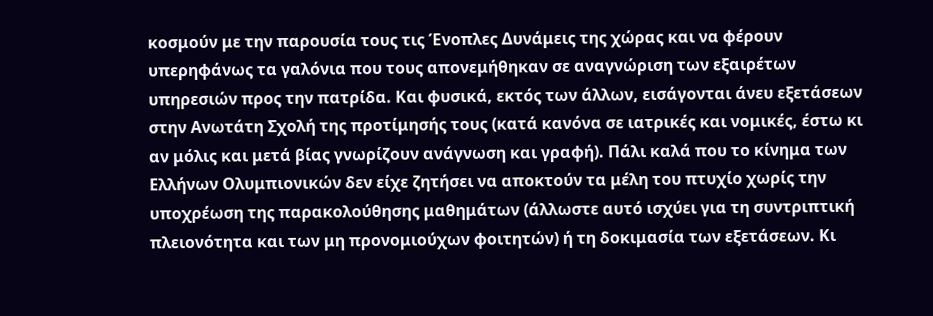κοσμούν με την παρουσία τους τις Ένοπλες Δυνάμεις της χώρας και να φέρουν υπερηφάνως τα γαλόνια που τους απονεμήθηκαν σε αναγνώριση των εξαιρέτων υπηρεσιών προς την πατρίδα. Και φυσικά, εκτός των άλλων, εισάγονται άνευ εξετάσεων στην Ανωτάτη Σχολή της προτίμησής τους (κατά κανόνα σε ιατρικές και νομικές, έστω κι αν μόλις και μετά βίας γνωρίζουν ανάγνωση και γραφή). Πάλι καλά που το κίνημα των Ελλήνων Ολυμπιονικών δεν είχε ζητήσει να αποκτούν τα μέλη του πτυχίο χωρίς την υποχρέωση της παρακολούθησης μαθημάτων (άλλωστε αυτό ισχύει για τη συντριπτική πλειονότητα και των μη προνομιούχων φοιτητών) ή τη δοκιμασία των εξετάσεων. Κι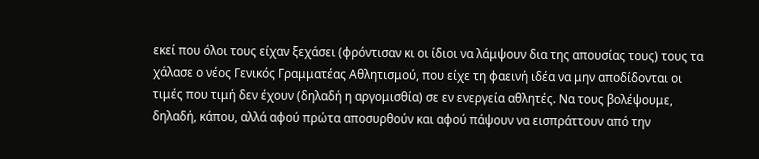εκεί που όλοι τους είχαν ξεχάσει (φρόντισαν κι οι ίδιοι να λάμψουν δια της απουσίας τους) τους τα χάλασε ο νέος Γενικός Γραμματέας Αθλητισμού, που είχε τη φαεινή ιδέα να μην αποδίδονται οι τιμές που τιμή δεν έχουν (δηλαδή η αργομισθία) σε εν ενεργεία αθλητές. Να τους βολέψουμε, δηλαδή, κάπου, αλλά αφού πρώτα αποσυρθούν και αφού πάψουν να εισπράττουν από την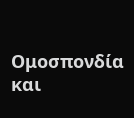Ομοσπονδία και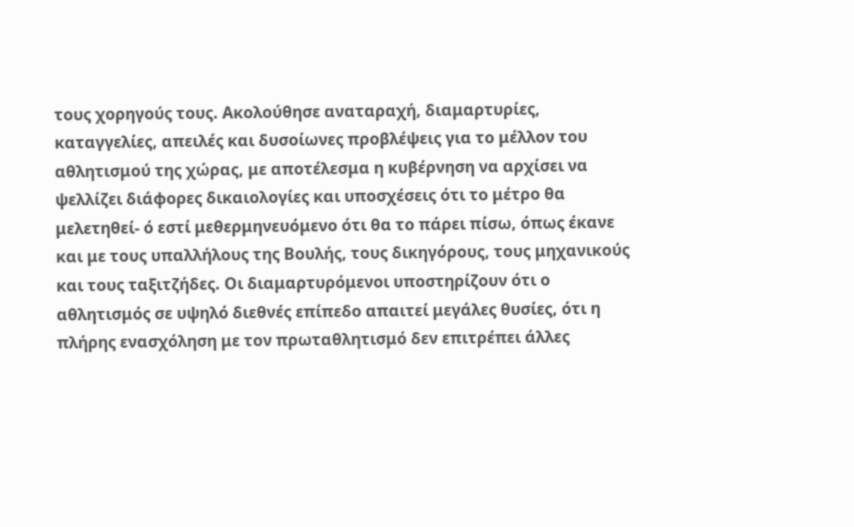τους χορηγούς τους. Ακολούθησε αναταραχή, διαμαρτυρίες, καταγγελίες, απειλές και δυσοίωνες προβλέψεις για το μέλλον του αθλητισμού της χώρας, με αποτέλεσμα η κυβέρνηση να αρχίσει να ψελλίζει διάφορες δικαιολογίες και υποσχέσεις ότι το μέτρο θα μελετηθεί- ό εστί μεθερμηνευόμενο ότι θα το πάρει πίσω, όπως έκανε και με τους υπαλλήλους της Βουλής, τους δικηγόρους, τους μηχανικούς και τους ταξιτζήδες. Οι διαμαρτυρόμενοι υποστηρίζουν ότι ο αθλητισμός σε υψηλό διεθνές επίπεδο απαιτεί μεγάλες θυσίες, ότι η πλήρης ενασχόληση με τον πρωταθλητισμό δεν επιτρέπει άλλες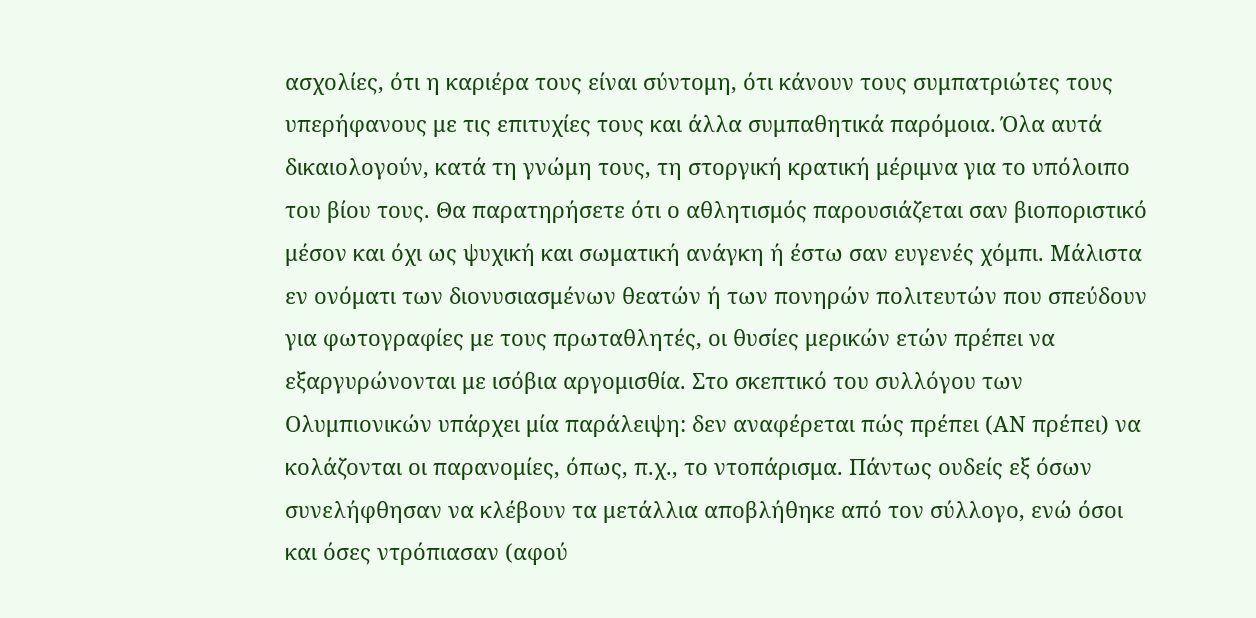ασχολίες, ότι η καριέρα τους είναι σύντομη, ότι κάνουν τους συμπατριώτες τους υπερήφανους με τις επιτυχίες τους και άλλα συμπαθητικά παρόμοια. Όλα αυτά δικαιολογούν, κατά τη γνώμη τους, τη στοργική κρατική μέριμνα για το υπόλοιπο του βίου τους. Θα παρατηρήσετε ότι ο αθλητισμός παρουσιάζεται σαν βιοποριστικό μέσον και όχι ως ψυχική και σωματική ανάγκη ή έστω σαν ευγενές χόμπι. Μάλιστα εν ονόματι των διονυσιασμένων θεατών ή των πονηρών πολιτευτών που σπεύδουν για φωτογραφίες με τους πρωταθλητές, οι θυσίες μερικών ετών πρέπει να εξαργυρώνονται με ισόβια αργομισθία. Στο σκεπτικό του συλλόγου των Ολυμπιονικών υπάρχει μία παράλειψη: δεν αναφέρεται πώς πρέπει (ΑΝ πρέπει) να κολάζονται οι παρανομίες, όπως, π.χ., το ντοπάρισμα. Πάντως ουδείς εξ όσων συνελήφθησαν να κλέβουν τα μετάλλια αποβλήθηκε από τον σύλλογο, ενώ όσοι και όσες ντρόπιασαν (αφού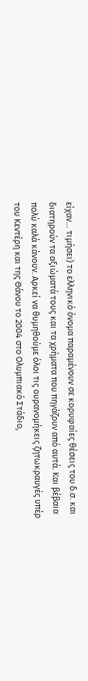είχαν… τιμήσει) το ελληνικό όνομα παραμένουν σε κορυφαίες θέσεις του δ.σ. και διατηρούν τα αξιώματά τους και τα χρήματα που πηγάζουν από αυτά. Και βέβαια πολύ καλά κάνουν. Αρκεί να θυμηθούμε όλοι τις ουρανομήκεις ζητωκραυγές υπέρ του Κεντέρη και της Θάνου το 2004 στο Ολυμπιακό Στάδιο,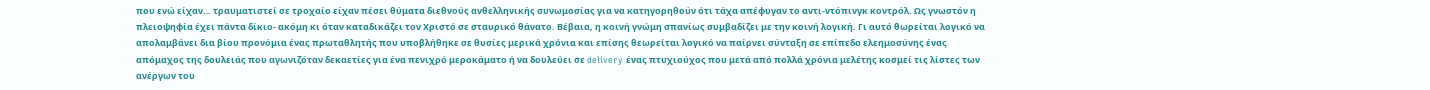που ενώ είχαν… τραυματιστεί σε τροχαίο είχαν πέσει θύματα διεθνούς ανθελληνικής συνωμοσίας για να κατηγορηθούν ότι τάχα απέφυγαν το αντι-ντόπινγκ κοντρόλ. Ως γνωστόν η πλειοψηφία έχει πάντα δίκιο- ακόμη κι όταν καταδικάζει τον Χριστό σε σταυρικό θάνατο. Βέβαια, η κοινή γνώμη σπανίως συμβαδίζει με την κοινή λογική. Γι αυτό θωρείται λογικό να απολαμβάνει δια βίου προνόμια ένας πρωταθλητής που υποβλήθηκε σε θυσίες μερικά χρόνια και επίσης θεωρείται λογικό να παίρνει σύνταξη σε επίπεδο ελεημοσύνης ένας απόμαχος της δουλειάς που αγωνιζόταν δεκαετίες για ένα πενιχρό μεροκάματο ή να δουλεύει σε delivery ένας πτυχιούχος που μετά από πολλά χρόνια μελέτης κοσμεί τις λίστες των ανέργων του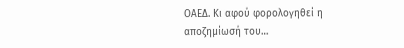ΟΑΕΔ. Κι αφού φορολογηθεί η αποζημίωσή του…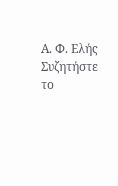Α. Φ. Ελής Συζητήστε το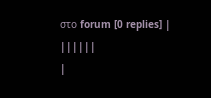στο forum [0 replies] |
||||||
|